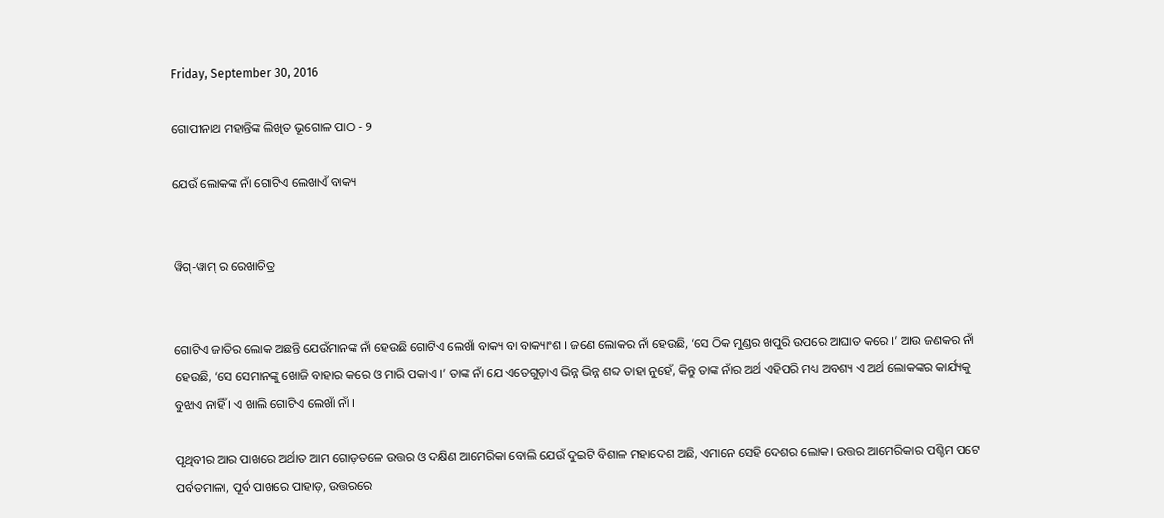Friday, September 30, 2016

ଗୋପୀନାଥ ମହାନ୍ତିଙ୍କ ଲିଖିତ ଭୂଗୋଳ ପାଠ - ୨

ଯେଉଁ ଲୋକଙ୍କ ନାଁ ଗୋଟିଏ ଲେଖାଏଁ ବାକ୍ୟ


ୱିଗ୍-ୱାମ୍ ର ରେଖାଚିତ୍ର


ଗୋଟିଏ ଜାତିର ଲୋକ ଅଛନ୍ତି ଯେଉଁମାନଙ୍କ ନାଁ ହେଉଛି ଗୋଟିଏ ଲେଖାଁ ବାକ୍ୟ ବା ବାକ୍ୟାଂଶ । ଜଣେ ଲୋକର ନାଁ ହେଉଛି, ‘ସେ ଠିକ ମୁଣ୍ଡର ଖପୁରି ଉପରେ ଆଘାତ କରେ ।’ ଆଉ ଜଣକର ନାଁ ହେଉଛି, ‘ସେ ସେମାନଙ୍କୁ ଖୋଜି ବାହାର କରେ ଓ ମାରି ପକାଏ ।’ ତାଙ୍କ ନାଁ ଯେ ଏତେଗୁଡ଼ାଏ ଭିନ୍ନ ଭିନ୍ନ ଶବ୍ଦ ତାହା ନୁହେଁ, କିନ୍ତୁ ତାଙ୍କ ନାଁର ଅର୍ଥ ଏହିପରି ମଧ୍ୟ ଅବଶ୍ୟ ଏ ଅର୍ଥ ଲୋକଙ୍କର କାର୍ଯ୍ୟକୁ ବୁଝାଏ ନାହିଁ । ଏ ଖାଲି ଗୋଟିଏ ଲେଖାଁ ନାଁ ।

ପୃଥିବୀର ଆର ପାଖରେ ଅର୍ଥାତ ଆମ ଗୋଡ଼ତଳେ ଉତ୍ତର ଓ ଦକ୍ଷିଣ ଆମେରିକା ବୋଲି ଯେଉଁ ଦୁଇଟି ବିଶାଳ ମହାଦେଶ ଅଛି, ଏମାନେ ସେହି ଦେଶର ଲୋକ। ଉତ୍ତର ଆମେରିକାର ପଶ୍ଚିମ ପଟେ ପର୍ବତମାଳା, ପୂର୍ବ ପାଖରେ ପାହାଡ଼, ଉତ୍ତରରେ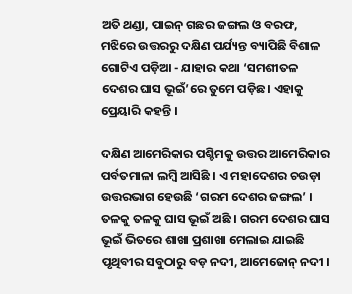ଅତି ଥଣ୍ଡା, ପାଇନ୍ ଗଛର ଜଙ୍ଗଲ ଓ ବରଫ, ମଝିରେ ଉତ୍ତରରୁ ଦକ୍ଷିଣ ପର୍ଯ୍ୟନ୍ତ ବ୍ୟାପିଛି ବିଶାଳ ଗୋଟିଏ ପଡ଼ିଆ - ଯାହାର କଥା ‘ସମଶୀତଳ ଦେଶର ଘାସ ଭୂଇଁ’ରେ ତୁମେ ପଡ଼ିଛ। ଏହାକୁ ପ୍ରେୟାରି କହନ୍ତି ।

ଦକ୍ଷିଣ ଆମେରିକାର ପଶ୍ଚିମକୁ ଉତ୍ତର ଆମେରିକାର ପର୍ବତମାଳା ଲମ୍ବି ଆସିଛି । ଏ ମହାଦେଶର ଚଉଡ଼ା ଉତ୍ତରଭାଗ ହେଉଛି ‘ଗରମ ଦେଶର ଜଙ୍ଗଲ’ । ତଳକୁ ତଳକୁ ଘାସ ଭୂଇଁ ଅଛି । ଗରମ ଦେଶର ଘାସ ଭୂଇଁ ଭିତରେ ଶାଖା ପ୍ରଶାଖା ମେଲାଇ ଯାଇଛି ପୃଥିବୀର ସବୁଠାରୁ ବଡ଼ ନଦୀ, ଆମେଜୋନ୍ ନଦୀ ।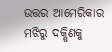ଉତ୍ତର ଆମେରିକାର ମଝିରୁ ଦକ୍ଷିଣକୁ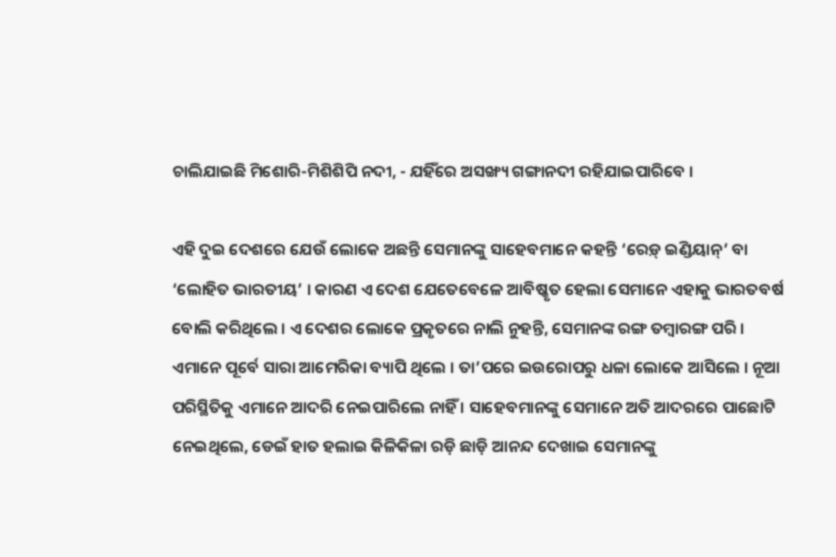ଚାଲିଯାଇଛି ମିଶୋରି-ମିଶିଶିପି ନଦୀ, - ଯହିଁରେ ଅସଙ୍ଖ୍ୟ ଗଙ୍ଗାନଦୀ ରହିଯାଇପାରିବେ ।

ଏହି ଦୁଇ ଦେଶରେ ଯେଉଁ ଲୋକେ ଅଛନ୍ତି ସେମାନଙ୍କୁ ସାହେବମାନେ କହନ୍ତି ‘ରେଡ଼୍ ଇଣ୍ଡିୟାନ୍’ ବା ‘ଲୋହିତ ଭାରତୀୟ’ । କାରଣ ଏ ଦେଶ ଯେତେବେଳେ ଆବିଷ୍କୃତ ହେଲା ସେମାନେ ଏହାକୁ ଭାରତବର୍ଷ ବୋଲି କରିଥିଲେ । ଏ ଦେଶର ଲୋକେ ପ୍ରକୃତରେ ନାଲି ନୁହନ୍ତି, ସେମାନଙ୍କ ରଙ୍ଗ ତମ୍ବାରଙ୍ଗ ପରି । ଏମାନେ ପୂର୍ବେ ସାରା ଆମେରିକା ବ୍ୟାପି ଥିଲେ । ତା’ପରେ ଇଉରୋପରୁ ଧଳା ଲୋକେ ଆସିଲେ । ନୂଆ ପରିସ୍ଥିତିକୁ ଏମାନେ ଆଦରି ନେଇପାରିଲେ ନାହିଁ । ସାହେବମାନଙ୍କୁ ସେମାନେ ଅତି ଆଦରରେ ପାଛୋଟି ନେଇଥିଲେ, ଡେଇଁ ହାତ ହଲାଇ କିଳିକିଳା ରଡ଼ି ଛାଡ଼ି ଆନନ୍ଦ ଦେଖାଇ ସେମାନଙ୍କୁ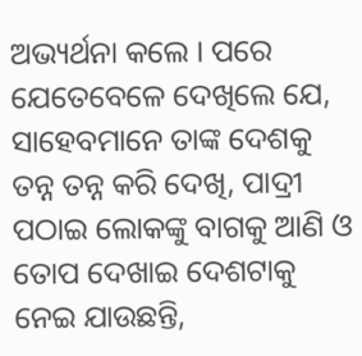ଅଭ୍ୟର୍ଥନା କଲେ । ପରେ ଯେତେବେଳେ ଦେଖିଲେ ଯେ, ସାହେବମାନେ ତାଙ୍କ ଦେଶକୁ ତନ୍ନ ତନ୍ନ କରି ଦେଖି, ପାଦ୍ରୀ ପଠାଇ ଲୋକଙ୍କୁ ବାଗକୁ ଆଣି ଓ ତୋପ ଦେଖାଇ ଦେଶଟାକୁ ନେଇ ଯାଉଛନ୍ତି,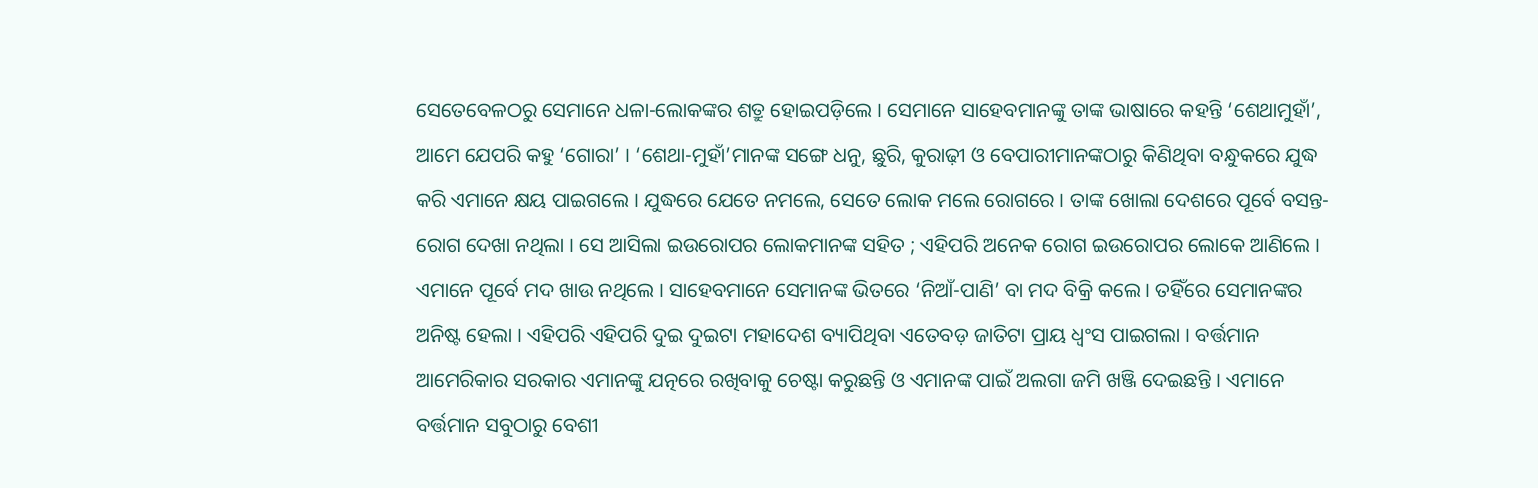ସେତେବେଳଠରୁ ସେମାନେ ଧଳା-ଲୋକଙ୍କର ଶତ୍ରୁ ହୋଇପଡ଼ିଲେ । ସେମାନେ ସାହେବମାନଙ୍କୁ ତାଙ୍କ ଭାଷାରେ କହନ୍ତି ‘ଶେଥାମୁହାଁ’, ଆମେ ଯେପରି କହୁ ‘ଗୋରା’ । ‘ଶେଥା-ମୁହାଁ’ମାନଙ୍କ ସଙ୍ଗେ ଧନୁ, ଛୁରି, କୁରାଢ଼ୀ ଓ ବେପାରୀମାନଙ୍କଠାରୁ କିଣିଥିବା ବନ୍ଧୁକରେ ଯୁଦ୍ଧ କରି ଏମାନେ କ୍ଷୟ ପାଇଗଲେ । ଯୁଦ୍ଧରେ ଯେତେ ନମଲେ, ସେତେ ଲୋକ ମଲେ ରୋଗରେ । ତାଙ୍କ ଖୋଲା ଦେଶରେ ପୂର୍ବେ ବସନ୍ତ-ରୋଗ ଦେଖା ନଥିଲା । ସେ ଆସିଲା ଇଉରୋପର ଲୋକମାନଙ୍କ ସହିତ ; ଏହିପରି ଅନେକ ରୋଗ ଇଉରୋପର ଲୋକେ ଆଣିଲେ । ଏମାନେ ପୂର୍ବେ ମଦ ଖାଉ ନଥିଲେ । ସାହେବମାନେ ସେମାନଙ୍କ ଭିତରେ ‘ନିଆଁ-ପାଣି’ ବା ମଦ ବିକ୍ରି କଲେ । ତହିଁରେ ସେମାନଙ୍କର ଅନିଷ୍ଟ ହେଲା । ଏହିପରି ଏହିପରି ଦୁଇ ଦୁଇଟା ମହାଦେଶ ବ୍ୟାପିଥିବା ଏତେବଡ଼ ଜାତିଟା ପ୍ରାୟ ଧ୍ୱଂସ ପାଇଗଲା । ବର୍ତ୍ତମାନ ଆମେରିକାର ସରକାର ଏମାନଙ୍କୁ ଯତ୍ନରେ ରଖିବାକୁ ଚେଷ୍ଟା କରୁଛନ୍ତି ଓ ଏମାନଙ୍କ ପାଇଁ ଅଲଗା ଜମି ଖଞ୍ଜି ଦେଇଛନ୍ତି । ଏମାନେ ବର୍ତ୍ତମାନ ସବୁଠାରୁ ବେଶୀ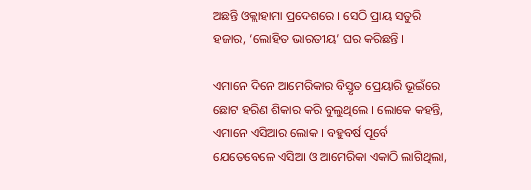ଅଛନ୍ତି ଓକ୍ଲାହାମା ପ୍ରଦେଶରେ । ସେଠି ପ୍ରାୟ ସତୁରି ହଜାର, ‘ଲୋହିତ ଭାରତୀୟ’ ଘର କରିଛନ୍ତି ।

ଏମାନେ ଦିନେ ଆମେରିକାର ବିସ୍ତୃତ ପ୍ରେୟାରି ଭୂଇଁରେ ଛୋଟ ହରିଣ ଶିକାର କରି ବୁଲୁଥିଲେ । ଲୋକେ କହନ୍ତି, ଏମାନେ ଏସିଆର ଲୋକ । ବହୁବର୍ଷ ପୂର୍ବେ ଯେତେବେଳେ ଏସିଆ ଓ ଆମେରିକା ଏକାଠି ଲାଗିଥିଲା,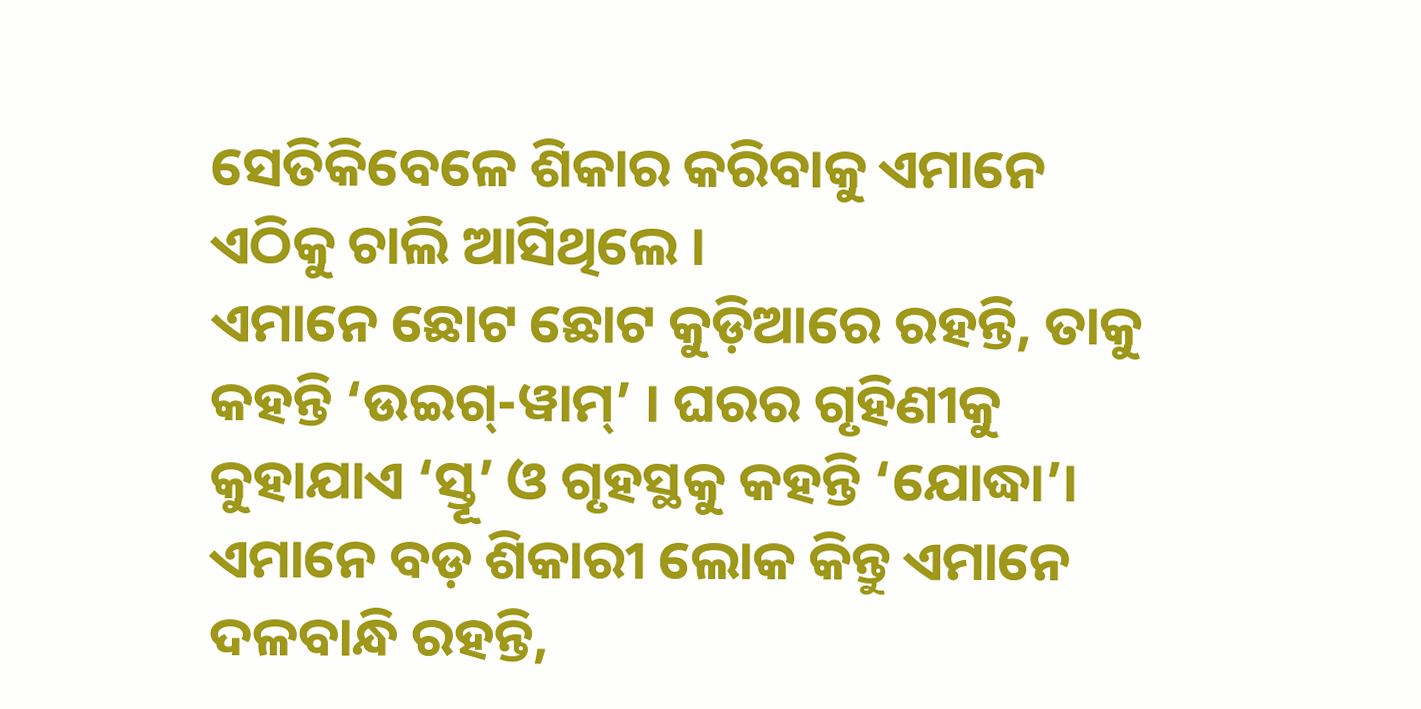ସେତିକିବେଳେ ଶିକାର କରିବାକୁ ଏମାନେ ଏଠିକୁ ଚାଲି ଆସିଥିଲେ ।
ଏମାନେ ଛୋଟ ଛୋଟ କୁଡ଼ିଆରେ ରହନ୍ତି, ତାକୁ କହନ୍ତି ‘ଉଇଗ୍-ୱାମ୍’ । ଘରର ଗୃହିଣୀକୁ କୁହାଯାଏ ‘ସ୍ତୂ’ ଓ ଗୃହସ୍ଥକୁ କହନ୍ତି ‘ଯୋଦ୍ଧା’। ଏମାନେ ବଡ଼ ଶିକାରୀ ଲୋକ କିନ୍ତୁ ଏମାନେ ଦଳବାନ୍ଧି ରହନ୍ତି,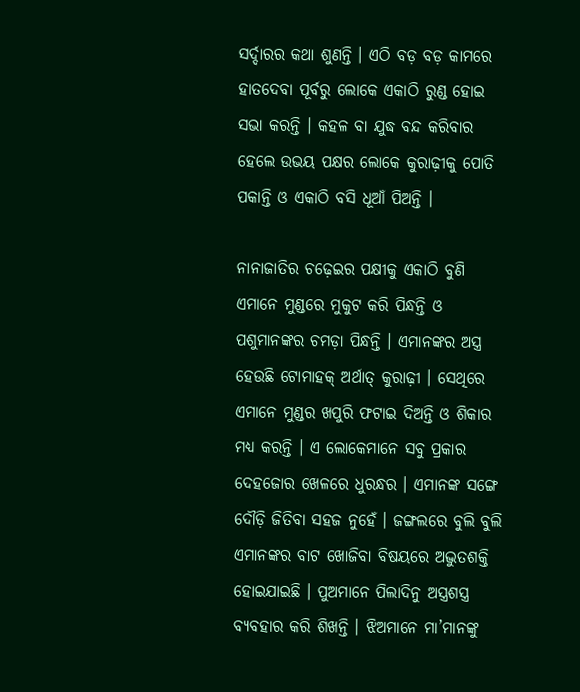ସର୍ଦ୍ଦାରର କଥା ଶୁଣନ୍ତି । ଏଠି ବଡ଼ ବଡ଼ କାମରେ ହାତଦେବା ପୂର୍ବରୁ ଲୋକେ ଏକାଠି ରୁଣ୍ଡ ହୋଇ ସଭା କରନ୍ତି । କହଳ ବା ଯୁଦ୍ଧ ବନ୍ଦ କରିବାର ହେଲେ ଉଭୟ ପକ୍ଷର ଲୋକେ କୁରାଢ଼ୀକୁ ପୋତି ପକାନ୍ତି ଓ ଏକାଠି ବସି ଧୂଆଁ ପିଅନ୍ତି ।

ନାନାଜାତିର ଚଢ଼େଇର ପକ୍ଷୀକୁ ଏକାଠି ବୁଣି ଏମାନେ ମୁଣ୍ଡରେ ମୁକୁଟ କରି ପିନ୍ଧନ୍ତି ଓ ପଶୁମାନଙ୍କର ଚମଡ଼ା ପିନ୍ଧନ୍ତି । ଏମାନଙ୍କର ଅସ୍ତ୍ର ହେଉଛି ଟୋମାହକ୍ ଅର୍ଥାତ୍ କୁରାଢ଼ୀ । ସେଥିରେ ଏମାନେ ମୁଣ୍ଡର ଖପୁରି ଫଟାଇ ଦିଅନ୍ତି ଓ ଶିକାର ମଧ୍ୟ କରନ୍ତି । ଏ ଲୋକେମାନେ ସବୁ ପ୍ରକାର ଦେହଜୋର ଖେଳରେ ଧୁରନ୍ଧର । ଏମାନଙ୍କ ସଙ୍ଗେ ଦୌଡ଼ି ଜିତିବା ସହଜ ନୁହେଁ । ଜଙ୍ଗଲରେ ବୁଲି ବୁଲି ଏମାନଙ୍କର ବାଟ ଖୋଜିବା ବିଷୟରେ ଅଦ୍ଭୁତଶକ୍ତି ହୋଇଯାଇଛି । ପୁଅମାନେ ପିଲାଦିନୁ ଅସ୍ତ୍ରଶସ୍ତ୍ର ବ୍ୟବହାର କରି ଶିଖନ୍ତି । ଝିଅମାନେ ମା’ମାନଙ୍କୁ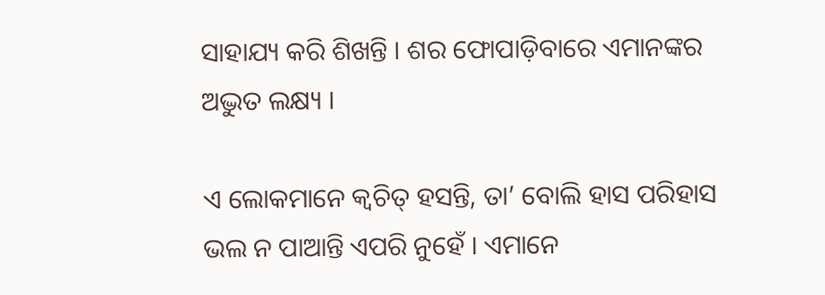ସାହାଯ୍ୟ କରି ଶିଖନ୍ତି । ଶର ଫୋପାଡ଼ିବାରେ ଏମାନଙ୍କର ଅଦ୍ଭୁତ ଲକ୍ଷ୍ୟ ।

ଏ ଲୋକମାନେ କ୍ୱଚିତ୍ ହସନ୍ତି, ତା’ ବୋଲି ହାସ ପରିହାସ ଭଲ ନ ପାଆନ୍ତି ଏପରି ନୁହେଁ । ଏମାନେ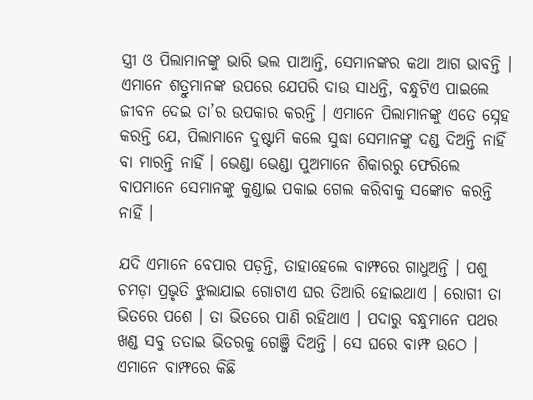ସ୍ତ୍ରୀ ଓ ପିଲାମାନଙ୍କୁ ଭାରି ଭଲ ପାଆନ୍ତି, ସେମାନଙ୍କର କଥା ଆଗ ଭାବନ୍ତି । ଏମାନେ ଶତ୍ରୁମାନଙ୍କ ଉପରେ ଯେପରି ଦାଉ ସାଧନ୍ତି, ବନ୍ଧୁଟିଏ ପାଇଲେ ଜୀବନ ଦେଇ ତା’ର ଉପକାର କରନ୍ତି । ଏମାନେ ପିଲାମାନଙ୍କୁ ଏତେ ସ୍ନେହ କରନ୍ତି ଯେ, ପିଲାମାନେ ଦୁଷ୍ଟାମି କଲେ ସୁଦ୍ଧା ସେମାନଙ୍କୁ ଦଣ୍ଡ ଦିଅନ୍ତି ନାହିଁ ବା ମାରନ୍ତି ନାହିଁ । ଭେଣ୍ଡା ଭେଣ୍ଡା ପୁଅମାନେ ଶିକାରରୁ ଫେରିଲେ ବାପମାନେ ସେମାନଙ୍କୁ କୁଣ୍ଡାଇ ପକାଇ ଗେଲ କରିବାକୁ ସଙ୍କୋଚ କରନ୍ତି ନାହିଁ ।

ଯଦି ଏମାନେ ବେପାର ପଡ଼ନ୍ତି, ତାହାହେଲେ ବାମ୍ଫରେ ଗାଧୁଅନ୍ତି । ପଶୁ ଚମଡ଼ା ପ୍ରଭୃତି ଝୁଲାଯାଇ ଗୋଟାଏ ଘର ତିଆରି ହୋଇଥାଏ । ରୋଗୀ ତା ଭିତରେ ପଶେ । ତା ଭିତରେ ପାଣି ରହିଥାଏ । ପଦାରୁ ବନ୍ଧୁମାନେ ପଥର ଖଣ୍ଡ ସବୁ ତତାଇ ଭିତରକୁ ଗେଞ୍ଜି ଦିଅନ୍ତି । ସେ ଘରେ ବାମ୍ଫ ଉଠେ । ଏମାନେ ବାମ୍ଫରେ କିଛି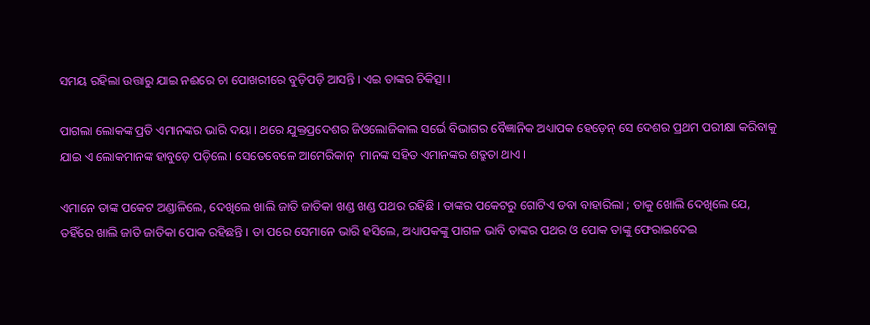ସମୟ ରହିଲା ଉତ୍ତାରୁ ଯାଇ ନଈରେ ଚା ପୋଖରୀରେ ବୁଡ଼ିପଡ଼ି ଆସନ୍ତି । ଏଇ ତାଙ୍କର ଚିକିତ୍ସା ।

ପାଗଲା ଲୋକଙ୍କ ପ୍ରତି ଏମାନଙ୍କର ଭାରି ଦୟା । ଥରେ ଯୁକ୍ତପ୍ରଦେଶର ଜିଓଲୋଜିକାଲ ସର୍ଭେ ବିଭାଗର ବୈଜ୍ଞାନିକ ଅଧ୍ୟାପକ ହେଡ଼େନ୍ ସେ ଦେଶର ପ୍ରଥମ ପରୀକ୍ଷା କରିବାକୁ ଯାଇ ଏ ଲୋକମାନଙ୍କ ହାବୁଡ଼େ ପଡ଼ିଲେ। ସେତେବେଳେ ଆମେରିକାନ୍  ମାନଙ୍କ ସହିତ ଏମାନଙ୍କର ଶତ୍ରୁତା ଥାଏ ।

ଏମାନେ ତାଙ୍କ ପକେଟ ଅଣ୍ଡାଳିଲେ, ଦେଖିଲେ ଖାଲି ଜାତି ଜାତିକା ଖଣ୍ଡ ଖଣ୍ଡ ପଥର ରହିଛି । ତାଙ୍କର ପକେଟରୁ ଗୋଟିଏ ଡବା ବାହାରିଲା ; ତାକୁ ଖୋଲି ଦେଖିଲେ ଯେ, ତହିଁରେ ଖାଲି ଜାତି ଜାତିକା ପୋକ ରହିଛନ୍ତି । ତା ପରେ ସେମାନେ ଭାରି ହସିଲେ, ଅଧ୍ୟାପକଙ୍କୁ ପାଗଳ ଭାବି ତାଙ୍କର ପଥର ଓ ପୋକ ତାଙ୍କୁ ଫେରାଇଦେଇ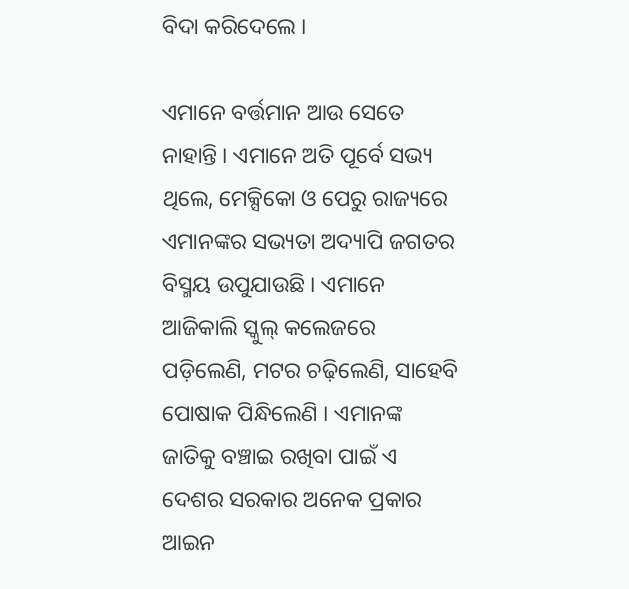ବିଦା କରିଦେଲେ ।

ଏମାନେ ବର୍ତ୍ତମାନ ଆଉ ସେତେ ନାହାନ୍ତି । ଏମାନେ ଅତି ପୂର୍ବେ ସଭ୍ୟ ଥିଲେ, ମେକ୍ସିକୋ ଓ ପେରୁ ରାଜ୍ୟରେ ଏମାନଙ୍କର ସଭ୍ୟତା ଅଦ୍ୟାପି ଜଗତର ବିସ୍ମୟ ଉପୁଯାଉଛି । ଏମାନେ ଆଜିକାଲି ସ୍କୁଲ୍ କଲେଜରେ ପଡ଼ିଲେଣି, ମଟର ଚଢ଼ିଲେଣି, ସାହେବି ପୋଷାକ ପିନ୍ଧିଲେଣି । ଏମାନଙ୍କ ଜାତିକୁ ବଞ୍ଚାଇ ରଖିବା ପାଇଁ ଏ ଦେଶର ସରକାର ଅନେକ ପ୍ରକାର ଆଇନ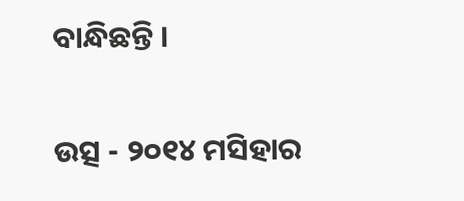ବାନ୍ଧିଛନ୍ତି ।

ଉତ୍ସ - ୨୦୧୪ ମସିହାର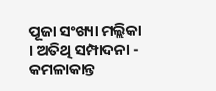ପୂଜା ସଂଖ୍ୟା ମଲ୍ଲିକା । ଅତିଥି ସମ୍ପାଦନା - କମଳାକାନ୍ତ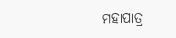ମହାପାତ୍ର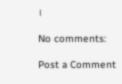।

No comments:

Post a Comment